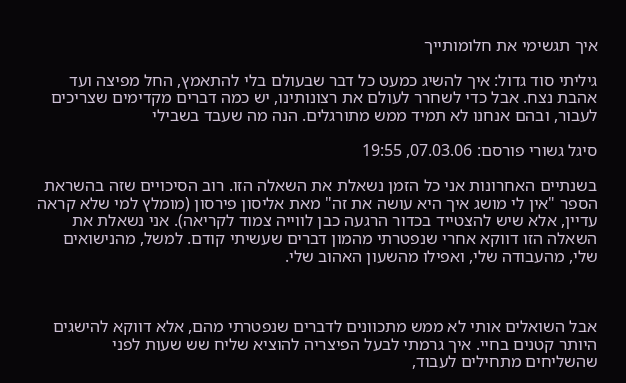איך תגשימי את חלומותייך

גיליתי סוד גדול: איך להשיג כמעט כל דבר שבעולם בלי להתאמץ, החל מפיצה ועד אהבת נצח. אבל כדי לשחרר לעולם את רצונותינו, יש כמה דברים מקדימים שצריכים לעבור, ובהם אנחנו לא תמיד ממש מתורגלים. הנה מה שעבד בשבילי

סיגל גשורי פורסם: 07.03.06, 19:55

בשנתיים האחרונות אני כל הזמן נשאלת את השאלה הזו. רוב הסיכויים שזה בהשראת הספר "אין לי מושג איך היא עושה את זה" מאת אליסון פירסון (מומלץ למי שלא קראה עדיין, אלא שיש להצטייד בכדור הרגעה כבן לווייה צמוד לקריאה). אני נשאלת את השאלה הזו דווקא אחרי שנפטרתי מהמון דברים שעשיתי קודם. למשל, מהנישואים שלי, מהעבודה שלי, ואפילו מהשעון האהוב שלי.



אבל השואלים אותי לא ממש מתכוונים לדברים שנפטרתי מהם, אלא דווקא להישגים היותר קטנים בחיי. איך גרמתי לבעל הפיצריה להוציא שליח שש שעות לפני שהשליחים מתחילים לעבוד,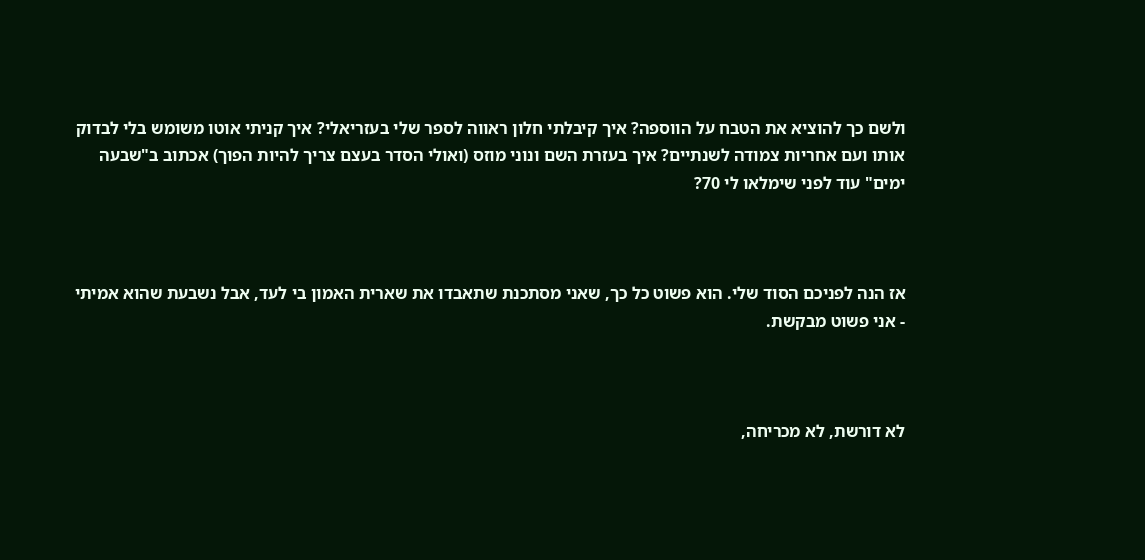ולשם כך להוציא את הטבח על הווספה? איך קיבלתי חלון ראווה לספר שלי בעזריאלי? איך קניתי אוטו משומש בלי לבדוק אותו ועם אחריות צמודה לשנתיים? איך בעזרת השם ונוני מוזס (ואולי הסדר בעצם צריך להיות הפוך) אכתוב ב"שבעה ימים" עוד לפני שימלאו לי 70?



אז הנה לפניכם הסוד שלי. הוא פשוט כל כך, שאני מסתכנת שתאבדו את שארית האמון בי לעד, אבל נשבעת שהוא אמיתי - אני פשוט מבקשת.



לא דורשת, לא מכריחה,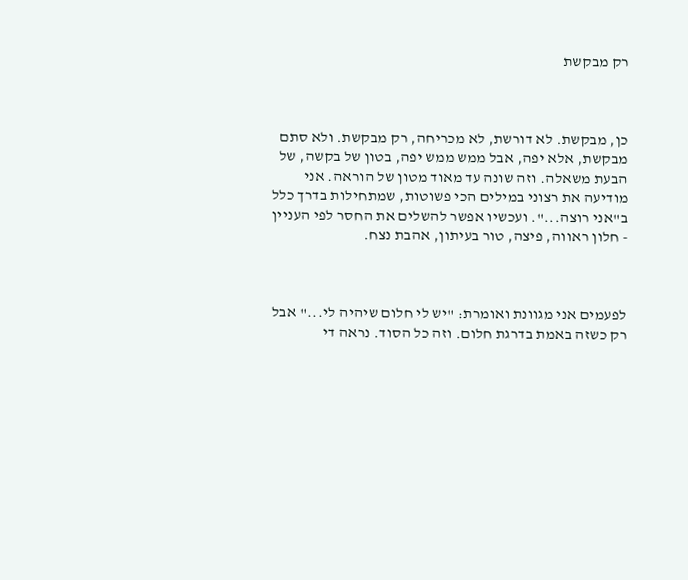רק מבקשת



כן, מבקשת. לא דורשת, לא מכריחה, רק מבקשת. ולא סתם מבקשת, אלא יפה, אבל ממש ממש יפה, בטון של בקשה, של הבעת משאלה. וזה שונה עד מאוד מטון של הוראה. אני מודיעה את רצוני במילים הכי פשוטות, שמתחילות בדרך כלל ב"אני רוצה...". ועכשיו אפשר להשלים את החסר לפי העניין - חלון ראווה, פיצה, טור בעיתון, אהבת נצח.



לפעמים אני מגוונת ואומרת: "יש לי חלום שיהיה לי..." אבל רק כשזה באמת בדרגת חלום. וזה כל הסוד. נראה די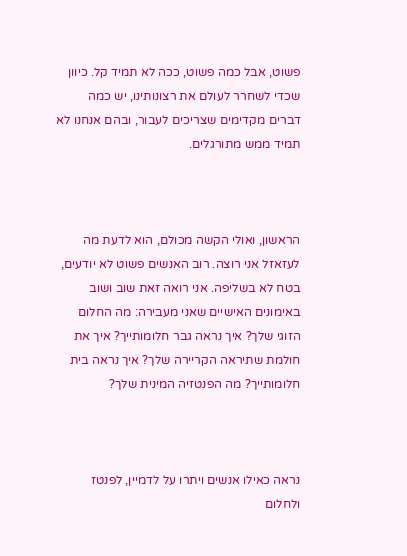פשוט, אבל כמה פשוט, ככה לא תמיד קל. כיוון שכדי לשחרר לעולם את רצונותינו, יש כמה דברים מקדימים שצריכים לעבור, ובהם אנחנו לא תמיד ממש מתורגלים.



הראשון, ואולי הקשה מכולם, הוא לדעת מה לעזאזל אני רוצה. רוב האנשים פשוט לא יודעים, בטח לא בשליפה. אני רואה זאת שוב ושוב באימונים האישיים שאני מעבירה: מה החלום הזוגי שלך? איך נראה גבר חלומותייך? איך את חולמת שתיראה הקריירה שלך? איך נראה בית חלומותייך? מה הפנטזיה המינית שלך?



נראה כאילו אנשים ויתרו על לדמיין, לפנטז ולחלום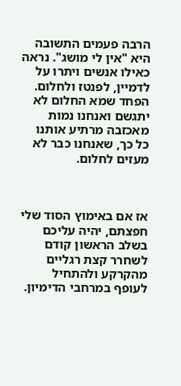הרבה פעמים התשובה היא "אין לי מושג". נראה כאילו אנשים ויתרו על לדמיין, לפנטז ולחלום. הפחד שמא החלום לא יתגשם ואנחנו נמות מאכזבה מרתיע אותנו כל כך, שאנחנו כבר לא מעזים לחלום.



אז אם באימוץ הסוד שלי חפצתם, יהיה עליכם בשלב הראשון קודם לשחרר קצת רגליים מהקרקע ולהתחיל לעופף במרחבי הדימיון.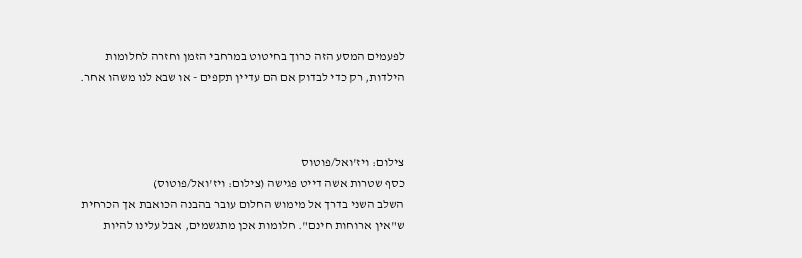לפעמים המסע הזה כרוך בחיטוט במרחבי הזמן וחזרה לחלומות הילדות, רק כדי לבדוק אם הם עדיין תקפים - או שבא לנו משהו אחר.



צילום: ויז'ואל/פוטוס
כסף שטרות אשה דייט פגישה (צילום: ויז'ואל/פוטוס)
השלב השני בדרך אל מימוש החלום עובר בהבנה הכואבת אך הכרחית ש"אין ארוחות חינם". חלומות אכן מתגשמים, אבל עלינו להיות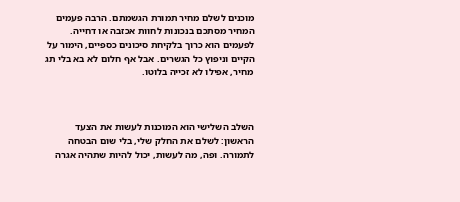מוכנים לשלם מחיר תמורת הגשמתם. הרבה פעמים המחיר מסתכם בנכונות לחוות אכזבה או דחייה. לפעמים הוא כרוך בלקיחת סיכונים כספיים, הימור על הקיים וניפוץ כל הגשרים. אבל אף חלום לא בא בלי תג מחיר, אפילו לא זכייה בלוטו.



השלב השלישי הוא המוכנות לעשות את הצעד הראשון: לשלם את החלק שלי, בלי שום הבטחה לתמורה. ופה, מה לעשות, יכול להיות שתהיה אגרה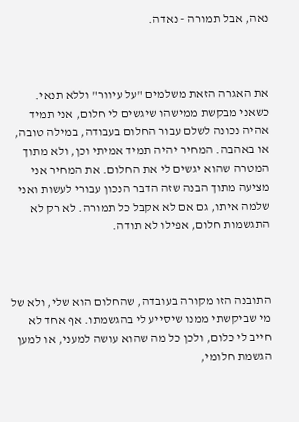נאה, אבל תמורה - נאדה.



את האגרה הזאת משלמים "על עיוור" וללא תנאי. כשאני מבקשת ממישהו שיגשים לי חלום, אני תמיד אהיה נכונה לשלם עבור החלום בעבודה, במילה טובה, או באהבה. המחיר יהיה תמיד אמיתי וכן, ולא מתוך המטרה שהוא יגשים לי את החלום. את המחיר אני מציעה מתוך הבנה שזה הדבר הנכון עבורי לעשות ואני שלמה איתו, גם אם לא אקבל כל תמורה. לא רק לא התגשמות חלום, אפילו לא תודה.



התובנה הזו מקורה בעובדה, שהחלום הוא שלי, ולא של מי שביקשתי ממנו שיסייע לי בהגשמתו. אף אחד לא חייב לי כלום, ולכן כל מה שהוא עושה למעני, או למען הגשמת חלומי,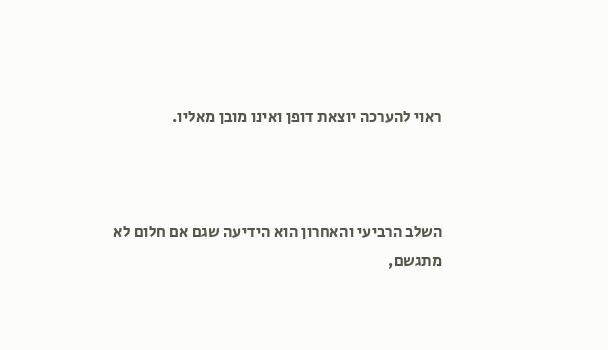ראוי להערכה יוצאת דופן ואינו מובן מאליו.



השלב הרביעי והאחרון הוא הידיעה שגם אם חלום לא מתגשם,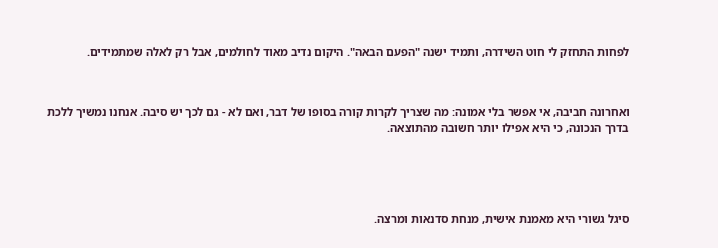לפחות התחזק לי חוט השידרה, ותמיד ישנה "הפעם הבאה". היקום נדיב מאוד לחולמים, אבל רק לאלה שמתמידים.



ואחרונה חביבה, אי אפשר בלי אמונה: מה שצריך לקרות קורה בסופו של דבר, ואם לא - גם לכך יש סיבה. אנחנו נמשיך ללכת בדרך הנכונה, כי היא אפילו יותר חשובה מהתוצאה.





סיגל גשורי היא מאמנת אישית, מנחת סדנאות ומרצה.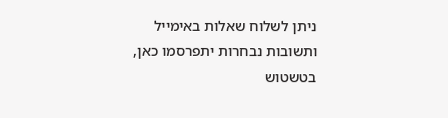ניתן לשלוח שאלות באימייל ותשובות נבחרות יתפרסמו כאן, בטשטוש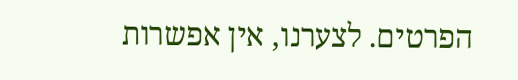הפרטים. לצערנו, אין אפשרות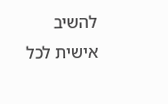להשיב אישית לכל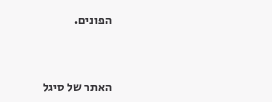הפונים.



האתר של סיגל